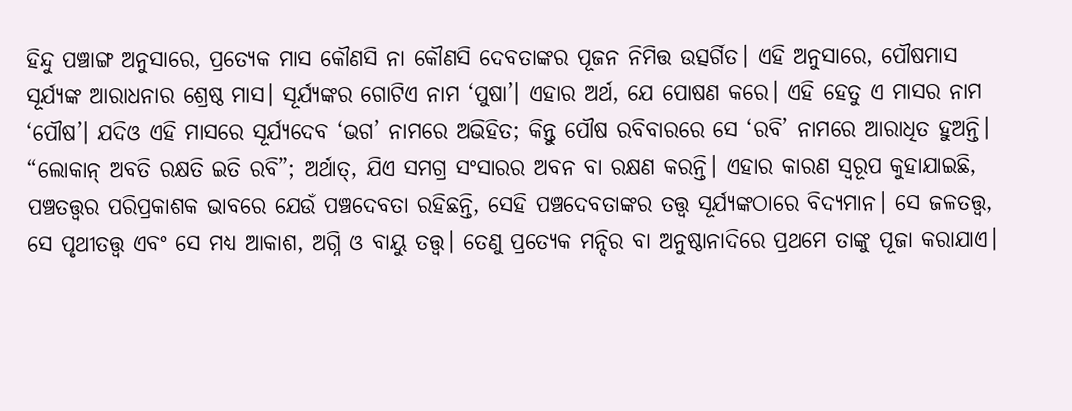ହିନ୍ଦୁ ପଞ୍ଚାଙ୍ଗ ଅନୁସାରେ, ପ୍ରତ୍ୟେକ ମାସ କୌଣସି ନା କୌଣସି ଦେବତାଙ୍କର ପୂଜନ ନିମିତ୍ତ ଉତ୍ସର୍ଗିତ। ଏହି ଅନୁସାରେ, ପୌଷମାସ ସୂର୍ଯ୍ୟଙ୍କ ଆରାଧନାର ଶ୍ରେଷ୍ଠ ମାସ। ସୂର୍ଯ୍ୟଙ୍କର ଗୋଟିଏ ନାମ ‘ପୁଷା’। ଏହାର ଅର୍ଥ, ଯେ ପୋଷଣ କରେ। ଏହି ହେତୁ ଏ ମାସର ନାମ ‘ପୌଷ’। ଯଦିଓ ଏହି ମାସରେ ସୂର୍ଯ୍ୟଦେବ ‘ଭଗ’ ନାମରେ ଅଭିହିତ; କିନ୍ତୁ ପୌଷ ରବିବାରରେ ସେ ‘ରବି’ ନାମରେ ଆରାଧିତ ହୁଅନ୍ତି। “ଲୋକାନ୍ ଅବତି ରକ୍ଷତି ଇତି ରବି”; ଅର୍ଥାତ୍, ଯିଏ ସମଗ୍ର ସଂସାରର ଅବନ ବା ରକ୍ଷଣ କରନ୍ତି। ଏହାର କାରଣ ସ୍ୱରୂପ କୁହାଯାଇଛି, ପଞ୍ଚତତ୍ତ୍ୱର ପରିପ୍ରକାଶକ ଭାବରେ ଯେଉଁ ପଞ୍ଚଦେବତା ରହିଛନ୍ତି, ସେହି ପଞ୍ଚଦେବତାଙ୍କର ତତ୍ତ୍ୱ ସୂର୍ଯ୍ୟଙ୍କଠାରେ ବିଦ୍ୟମାନ। ସେ ଜଳତତ୍ତ୍ୱ, ସେ ପୃଥୀତତ୍ତ୍ୱ ଏବଂ ସେ ମଧ୍ୟ ଆକାଶ, ଅଗ୍ନି ଓ ବାୟୁ ତତ୍ତ୍ୱ। ତେଣୁ ପ୍ରତ୍ୟେକ ମନ୍ଦିର ବା ଅନୁଷ୍ଠାନାଦିରେ ପ୍ରଥମେ ତାଙ୍କୁ ପୂଜା କରାଯାଏ।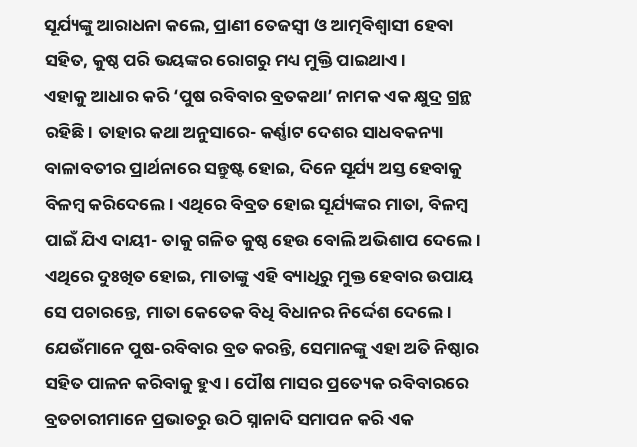ସୂର୍ଯ୍ୟଙ୍କୁ ଆରାଧନା କଲେ, ପ୍ରାଣୀ ତେଜସ୍ୱୀ ଓ ଆତ୍ମବିଶ୍ୱାସୀ ହେବା ସହିତ, କୁଷ୍ଠ ପରି ଭୟଙ୍କର ରୋଗରୁ ମଧ୍ୟ ମୁକ୍ତି ପାଇଥାଏ।
ଏହାକୁ ଆଧାର କରି ‘ପୁଷ ରବିବାର ବ୍ରତକଥା’ ନାମକ ଏକ କ୍ଷୁଦ୍ର ଗ୍ରନ୍ଥ ରହିଛି। ତାହାର କଥା ଅନୁସାରେ- କର୍ଣ୍ଣାଟ ଦେଶର ସାଧବକନ୍ୟା ବାଳାବତୀର ପ୍ରାର୍ଥନାରେ ସନ୍ତୁଷ୍ଟ ହୋଇ, ଦିନେ ସୂର୍ଯ୍ୟ ଅସ୍ତ ହେବାକୁ ବିଳମ୍ବ କରିଦେଲେ। ଏଥିରେ ବିବ୍ରତ ହୋଇ ସୂର୍ଯ୍ୟଙ୍କର ମାତା, ବିଳମ୍ବ ପାଇଁ ଯିଏ ଦାୟୀ- ତାକୁ ଗଳିତ କୁଷ୍ଠ ହେଉ ବୋଲି ଅଭିଶାପ ଦେଲେ। ଏଥିରେ ଦୁଃଖିତ ହୋଇ, ମାତାଙ୍କୁ ଏହି ବ୍ୟାଧିରୁ ମୁକ୍ତ ହେବାର ଉପାୟ ସେ ପଚାରନ୍ତେ, ମାତା କେତେକ ବିଧି ବିଧାନର ନିର୍ଦ୍ଦେଶ ଦେଲେ।
ଯେଉଁମାନେ ପୁଷ-ରବିବାର ବ୍ରତ କରନ୍ତି, ସେମାନଙ୍କୁ ଏହା ଅତି ନିଷ୍ଠାର ସହିତ ପାଳନ କରିବାକୁ ହୁଏ। ପୌଷ ମାସର ପ୍ରତ୍ୟେକ ରବିବାରରେ ବ୍ରତଚାରୀମାନେ ପ୍ରଭାତରୁ ଉଠି ସ୍ନାନାଦି ସମାପନ କରି ଏକ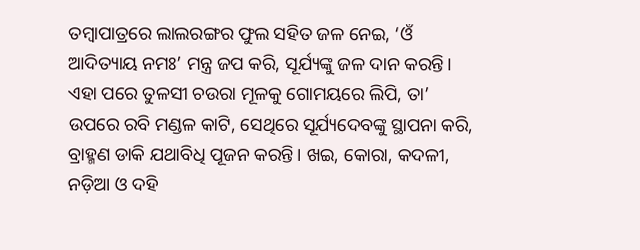ତମ୍ବାପାତ୍ରରେ ଲାଲରଙ୍ଗର ଫୁଲ ସହିତ ଜଳ ନେଇ, ‘ଓଁ ଆଦିତ୍ୟାୟ ନମଃ’ ମନ୍ତ୍ର ଜପ କରି, ସୂର୍ଯ୍ୟଙ୍କୁ ଜଳ ଦାନ କରନ୍ତି। ଏହା ପରେ ତୁଳସୀ ଚଉରା ମୂଳକୁ ଗୋମୟରେ ଲିପି, ତା’ ଉପରେ ରବି ମଣ୍ଡଳ କାଟି, ସେଥିରେ ସୂର୍ଯ୍ୟଦେବଙ୍କୁ ସ୍ଥାପନା କରି, ବ୍ରାହ୍ମଣ ଡାକି ଯଥାବିଧି ପୂଜନ କରନ୍ତି। ଖଇ, କୋରା, କଦଳୀ, ନଡ଼ିଆ ଓ ଦହି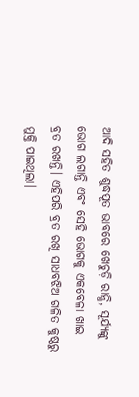ଆଦି ସହିତ ଶୁଦ୍ଧପୂତ ଭାବରେ ଖେଚୁଡ଼ି ରାନ୍ଧି, ସୂର୍ଯ୍ୟଙ୍କୁ ଭୋଗ ଲଗାନ୍ତି ଏବଂ ସେହି ଭୋଗକୁ ଏକବେଳା ଖାଇ ବ୍ରତ ରଖନ୍ତି। ଏହିପରି ବ୍ରତ ରଖି ସାଧବଝିଅ ଗଳିତ କୁଷ୍ଠରୁ ମୁକ୍ତି ପାଇଥିଲା।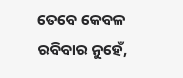ତେବେ କେବଳ ରବିବାର ନୁହେଁ,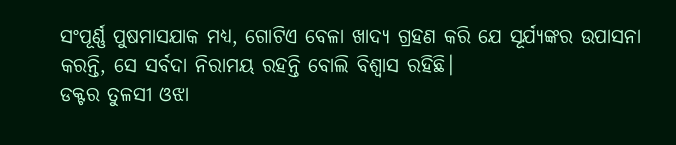ସଂପୂର୍ଣ୍ଣ ପୁଷମାସଯାକ ମଧ୍ୟ, ଗୋଟିଏ ବେଳା ଖାଦ୍ୟ ଗ୍ରହଣ କରି ଯେ ସୂର୍ଯ୍ୟଙ୍କର ଉପାସନା କରନ୍ତି, ସେ ସର୍ବଦା ନିରାମୟ ରହନ୍ତି ବୋଲି ବିଶ୍ୱାସ ରହିଛି।
ଡକ୍ଟର ତୁଳସୀ ଓଝା